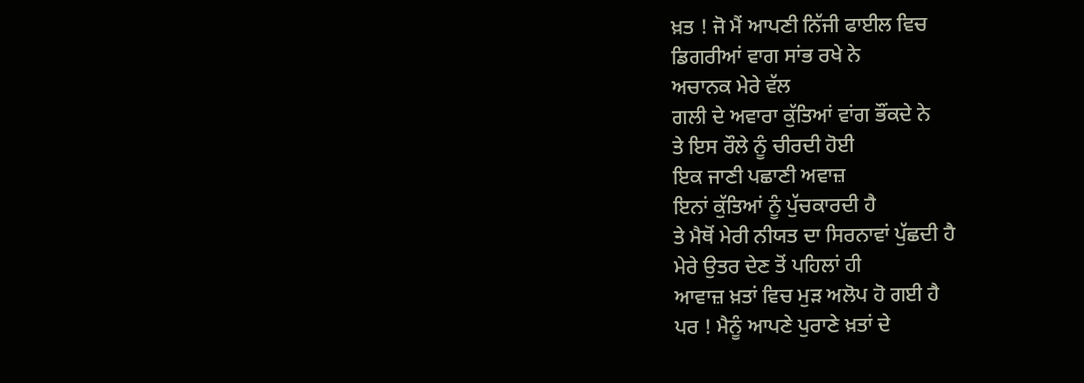ਖ਼ਤ ! ਜੋ ਮੈਂ ਆਪਣੀ ਨਿੱਜੀ ਫਾਈਲ ਵਿਚ
ਡਿਗਰੀਆਂ ਵਾਗ ਸਾਂਭ ਰਖੇ ਨੇ
ਅਚਾਨਕ ਮੇਰੇ ਵੱਲ
ਗਲੀ ਦੇ ਅਵਾਰਾ ਕੁੱਤਿਆਂ ਵਾਂਗ ਭੌਂਕਦੇ ਨੇ
ਤੇ ਇਸ ਰੌਲੇ ਨੂੰ ਚੀਰਦੀ ਹੋਈ
ਇਕ ਜਾਣੀ ਪਛਾਣੀ ਅਵਾਜ਼
ਇਨਾਂ ਕੁੱਤਿਆਂ ਨੂੰ ਪੁੱਚਕਾਰਦੀ ਹੈ
ਤੇ ਮੈਥੋਂ ਮੇਰੀ ਨੀਯਤ ਦਾ ਸਿਰਨਾਵਾਂ ਪੁੱਛਦੀ ਹੈ
ਮੇਰੇ ਉਤਰ ਦੇਣ ਤੋਂ ਪਹਿਲਾਂ ਹੀ
ਆਵਾਜ਼ ਖ਼ਤਾਂ ਵਿਚ ਮੁੜ ਅਲੋਪ ਹੋ ਗਈ ਹੈ
ਪਰ ! ਮੈਨੂੰ ਆਪਣੇ ਪੁਰਾਣੇ ਖ਼ਤਾਂ ਦੇ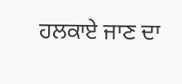ਹਲਕਾਏ ਜਾਣ ਦਾ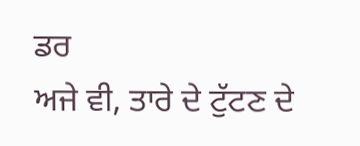ਡਰ
ਅਜੇ ਵੀ, ਤਾਰੇ ਦੇ ਟੁੱਟਣ ਦੇ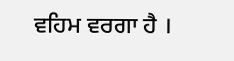ਵਹਿਮ ਵਰਗਾ ਹੈ ।